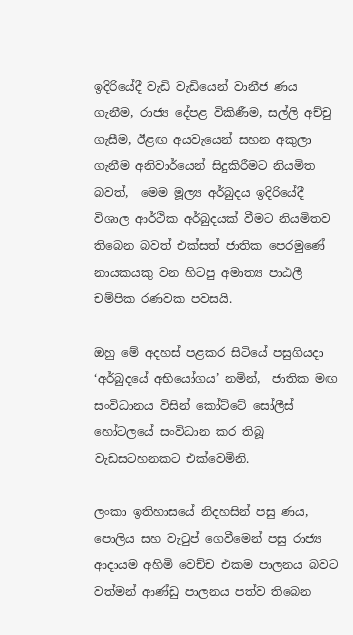ඉදිරියේදී වැඩි වැඩියෙන් වානීජ ණය ගැනීම, රාජ්‍ය දේපළ විකිණීම, සල්ලි අච්චු ගැසීම, ඊළඟ අයවැයෙන් සහන අකුලා ගැනීම අනිවාර්යෙන් සිදුකිරීමට නියමිත බවත්,  මෙම මූල්‍ය අර්බුදය ඉදිරියේදී විශාල ආර්ථික අර්බුදයක් වීමට නියමිතව තිබෙන බවත් එක්සත් ජාතික පෙරමුණේ නායකයකු වන හිටපු අමාත්‍ය පාඨලී චම්පික රණවක පවසයි.

ඔහු මේ අදහස් පළකර සිටියේ පසුගියදා ‘අර්බුදයේ අභියෝගය’ නමින්,  ජාතික මඟ සංවිධානය විසින් කෝට්ටේ සෝලීස් හෝටලයේ සංවිධාන කර තිබූ වැඩසටහනකට එක්වෙමිනි.

ලංකා ඉතිහාසයේ නිදහසින් පසු ණය, පොලිය සහ වැටුප් ගෙවීමෙන් පසු රාජ්‍ය ආදායම අහිමි වෙච්ච එකම පාලනය බවට වත්මන් ආණ්ඩු පාලනය පත්ව තිබෙන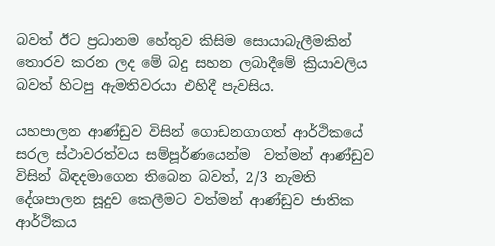බවත් ඊට ප්‍රධානම හේතුව කිසිම සොයාබැලීමකින් තොරව කරන ලද මේ බදු සහන ලබාදීමේ ක්‍රියාවලිය බවත් හිටපු ඇමතිවරයා එහිදී පැවසිය.

යහපාලන ආණ්ඩුව විසින් ගොඩනගාගත් ආර්ථිකයේ සරල ස්ථාවරත්වය සම්පූර්ණයෙන්ම  වත්මන් ආණ්ඩුව විසින් බිඳදමාගෙන තිබෙන බවත්, 2/3 නැමති දේශපාලන සූදුව කෙලීමට වත්මන් ආණ්ඩුව ජාතික ආර්ථිකය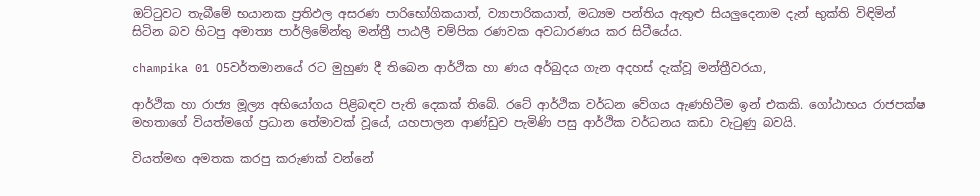ඔට්ටුවට තැබීමේ භයානක ප්‍රතිඵල අසරණ පාරිභෝගිකයාත්, ව්‍යාපාරිකයාත්, මධ්‍යම පන්තිය ඇතුළු සියලුදෙනාම දැන් භුක්ති විඳිමින් සිටින බව හිටපු අමාත්‍ය පාර්ලිමේන්තු මන්ත්‍රී පාඨලී චම්පික රණවක අවධාරණය කර සිටීයේය.

champika 01 05වර්තමානයේ රට මුහුණ දී තිබෙන ආර්ථික හා ණය අර්බුදය ගැන අදහස් දැක්වූ මන්ත්‍රීවරයා,

ආර්ථික හා රාජ්‍ය මූල්‍ය අභියෝගය පිළිබඳව පැති දෙකක් තිබේ. රටේ ආර්ථික වර්ධන වේගය ඇණහිටීම ඉන් එකකි. ගෝඨාභය රාජපක්ෂ මහතාගේ වියත්මගේ ප්‍රධාන තේමාවක් වූයේ, යහපාලන ආණ්ඩුව පැමිණි පසු ආර්ථික වර්ධනය කඩා වැටුණු බවයි.

වියත්මඟ අමතක කරපු කරුණක් වන්නේ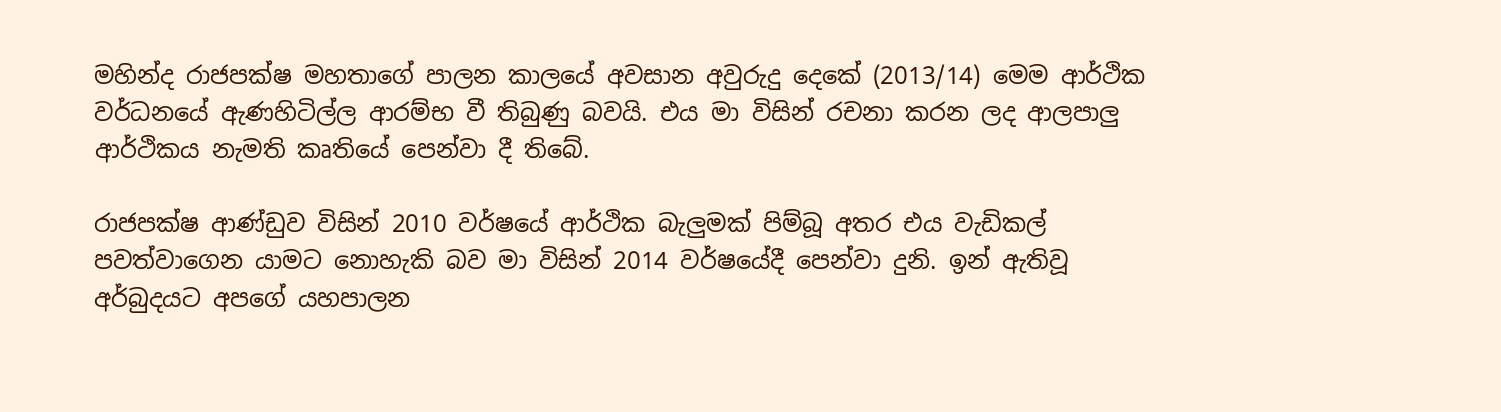මහින්ද රාජපක්ෂ මහතාගේ පාලන කාලයේ අවසාන අවුරුදු දෙකේ (2013/14) මෙම ආර්ථික වර්ධනයේ ඇණහිටිල්ල ආරම්භ වී තිබුණු බවයි. එය මා විසින් රචනා කරන ලද ආලපාලු ආර්ථිකය නැමති කෘතියේ පෙන්වා දී තිබේ.

රාජපක්ෂ ආණ්ඩුව විසින් 2010 වර්ෂයේ ආර්ථික බැලුමක් පිම්බූ අතර එය වැඩිකල් පවත්වාගෙන යාමට නොහැකි බව මා විසින් 2014 වර්ෂයේදී පෙන්වා දුනි. ඉන් ඇතිවූ අර්බුදයට අපගේ යහපාලන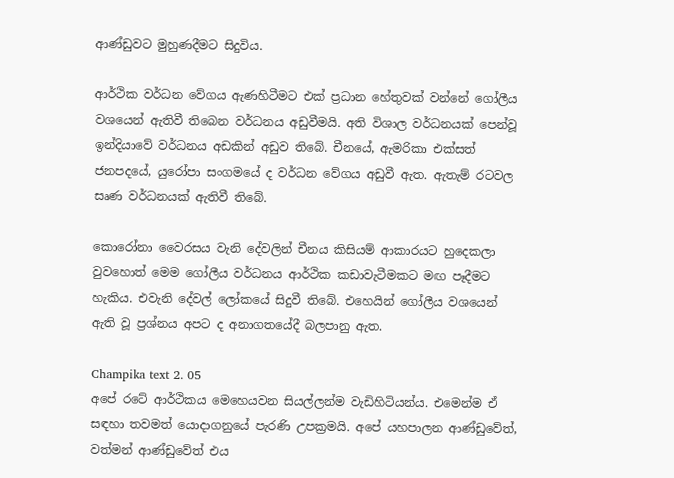ආණ්ඩුවට මුහුණදීමට සිදුවිය.

ආර්ථික වර්ධන වේගය ඇණහිටීමට එක් ප්‍රධාන හේතුවක් වන්නේ ගෝලීය වශයෙන් ඇතිවී තිබෙන වර්ධනය අඩුවීමයි. අති විශාල වර්ධනයක් පෙන්වූ ඉන්දියාවේ වර්ධනය අඩකින් අඩුව තිබේ. චීනයේ, ඇමරිකා එක්සත් ජනපදයේ, යුරෝපා සංගමයේ ද වර්ධන වේගය අඩුවී ඇත. ඇතැම් රටවල සෘණ වර්ධනයක් ඇතිවී තිබේ.

කොරෝනා වෛරසය වැනි දේවලින් චීනය කිසියම් ආකාරයට හුදෙකලා වුවහොත් මෙම ගෝලීය වර්ධනය ආර්ථික කඩාවැටීමකට මඟ පෑදීමට හැකිය. එවැනි දේවල් ලෝකයේ සිදුවී තිබේ. එහෙයින් ගෝලීය වශයෙන් ඇති වූ ප්‍රශ්නය අපට ද අනාගතයේදී බලපානු ඇත.

Champika text 2. 05
අපේ රටේ ආර්ථිකය මෙහෙයවන සියල්ලන්ම වැඩිහිටියන්ය. එමෙන්ම ඒ සඳහා තවමත් යොදාගනුයේ පැරණි උපක්‍රමයි. අපේ යහපාලන ආණ්ඩුවේත්, වත්මන් ආණ්ඩුවේත් එය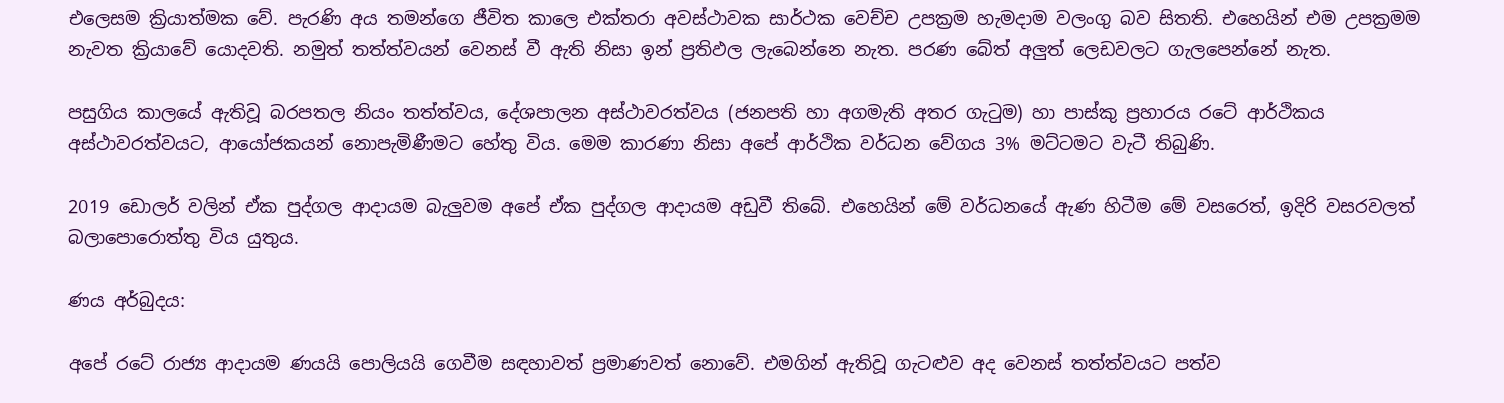එලෙසම ක්‍රියාත්මක වේ. පැරණි අය තමන්ගෙ ජීවිත කාලෙ එක්තරා අවස්ථාවක සාර්ථක වෙච්ච උපක්‍රම හැමදාම වලංගු බව සිතති. එහෙයින් එම උපක්‍රමම නැවත ක්‍රියාවේ යොදවති. නමුත් තත්ත්වයන් වෙනස් වී ඇති නිසා ඉන් ප්‍රතිඵල ලැබෙන්නෙ නැත. පරණ බේත් අලුත් ලෙඩවලට ගැලපෙන්නේ නැත.

පසුගිය කාලයේ ඇතිවූ බරපතල නියං තත්ත්වය, දේශපාලන අස්ථාවරත්වය (ජනපති හා අගමැති අතර ගැටුම) හා පාස්කු ප්‍රහාරය රටේ ආර්ථිකය අස්ථාවරත්වයට, ආයෝජකයන් නොපැමිණීමට හේතු විය. මෙම කාරණා නිසා අපේ ආර්ථික වර්ධන වේගය 3% මට්ටමට වැටී තිබුණි.

2019 ඩොලර් වලින් ඒක පුද්ගල ආදායම බැලුවම අපේ ඒක පුද්ගල ආදායම අඩුවී තිබේ. එහෙයින් මේ වර්ධනයේ ඇණ හිටීම මේ වසරෙත්, ඉදිරි වසරවලත් බලාපොරොත්තු විය යුතුය.

ණය අර්බුදය:

අපේ රටේ රාජ්‍ය ආදායම ණයයි පොලියයි ගෙවීම සඳහාවත් ප්‍රමාණවත් නොවේ. එමගින් ඇතිවූ ගැටළුව අද වෙනස් තත්ත්වයට පත්ව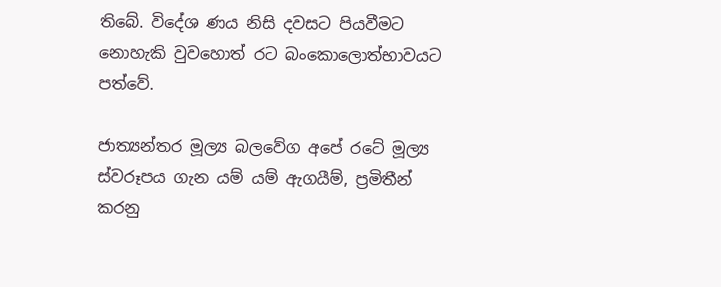තිබේ. විදේශ ණය නිසි දවසට පියවීමට නොහැකි වුවහොත් රට බංකොලොත්භාවයට පත්වේ.

ජාත්‍යන්තර මූල්‍ය බලවේග අපේ රටේ මූල්‍ය ස්වරූපය ගැන යම් යම් ඇගයීම්, ප්‍රමිතීන් කරනු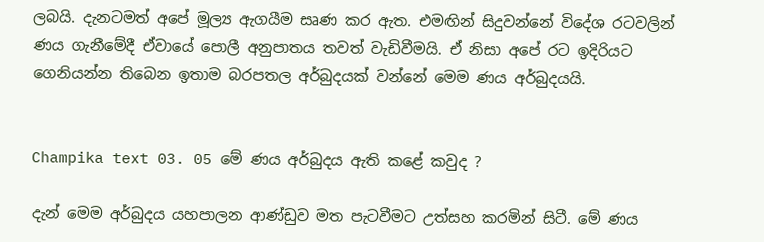ලබයි. දැනටමත් අපේ මූල්‍ය ඇගයීම සෘණ කර ඇත. එමඟින් සිදුවන්නේ විදේශ රටවලින් ණය ගැනීමේදී ඒවායේ පොලී අනුපාතය තවත් වැඩිවීමයි. ඒ නිසා අපේ රට ඉදිරියට ගෙනියන්න තිබෙන ඉතාම බරපතල අර්බුදයක් වන්නේ මෙම ණය අර්බුදයයි.


Champika text 03. 05 මේ ණය අර්බුදය ඇති කළේ කවුද ?

දැන් මෙම අර්බුදය යහපාලන ආණ්ඩුව මත පැටවීමට උත්සහ කරමින් සිටී. මේ ණය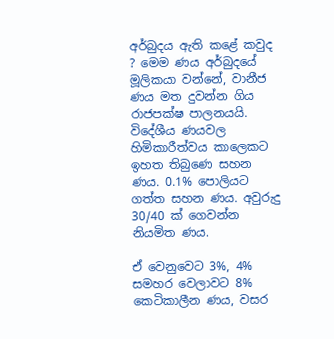අර්බුදය ඇති කළේ කවුද ? මෙම ණය අර්බුදයේ මූලිකයා වන්නේ, වානීජ ණය මත දුවන්න ගිය රාජපක්ෂ පාලනයයි. විදේශීය ණයවල හිමිකාරීත්වය කාලෙකට ඉහත තිබුණෙ සහන ණය. 0.1% පොලියට ගත්ත සහන ණය. අවුරුදු 30/40 ක් ගෙවන්න නියමිත ණය.

ඒ වෙනුවෙට 3%, 4% සමහර වෙලාවට 8% කෙටිකාලීන ණය, වසර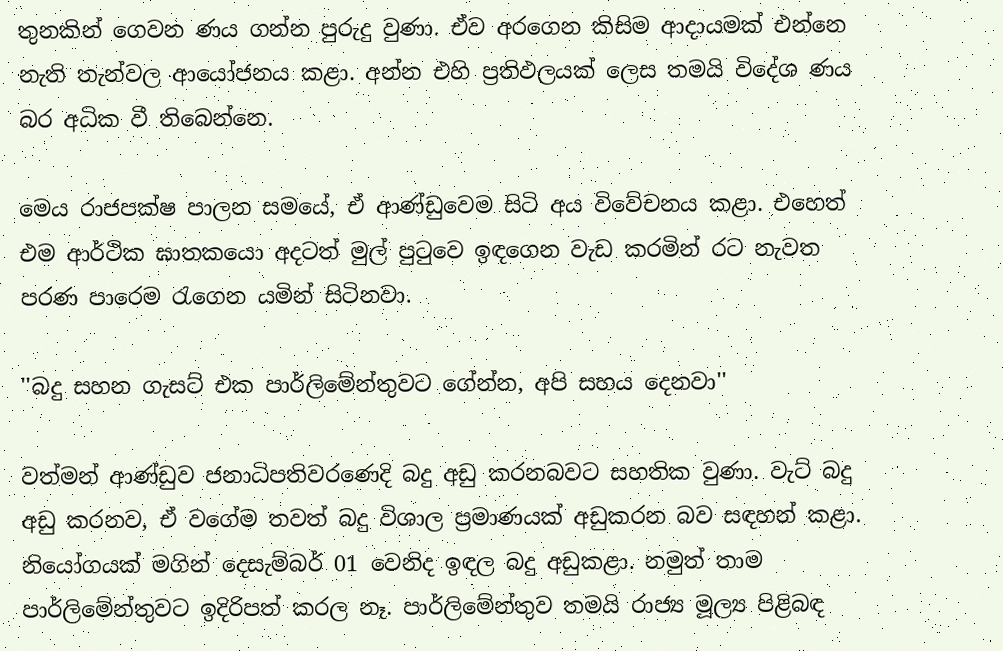තුනකින් ගෙවන ණය ගන්න පුරුදු වුණා. ඒව අරගෙන කිසිම ආදායමක් එන්නෙ නැති තැන්වල ආයෝජනය කළා. අන්න එහි ප්‍රතිඵලයක් ලෙස තමයි විදේශ ණය බර අධික වී තිබෙන්නෙ.

මෙය රාජපක්ෂ පාලන සමයේ, ඒ ආණ්ඩුවෙම සිටි අය විවේචනය කළා. එහෙත් එම ආර්ථික ඝාතකයො අදටත් මුල් පුටුවෙ ඉඳගෙන වැඩ කරමින් රට නැවත පරණ පාරෙම රැගෙන යමින් සිටිනවා.

''බදු සහන ගැසට් එක පාර්ලිමේන්තුවට ගේන්න, අපි සහය දෙනවා''

වත්මන් ආණ්ඩුව ජනාධිපතිවරණෙදි බදු අඩු කරනබවට සහතික වුණා. වැට් බදු අඩු කරනව, ඒ වගේම තවත් බදු විශාල ප්‍රමාණයක් අඩුකරන බව සඳහන් කළා. නියෝගයක් මගින් දෙසැම්බර් 01 වෙනිද ඉඳල බදු අඩුකළා. නමුත් තාම පාර්ලිමේන්තුවට ඉදිරිපත් කරල නෑ. පාර්ලිමේන්තුව තමයි රාජ්‍ය මූල්‍ය පිළිබඳ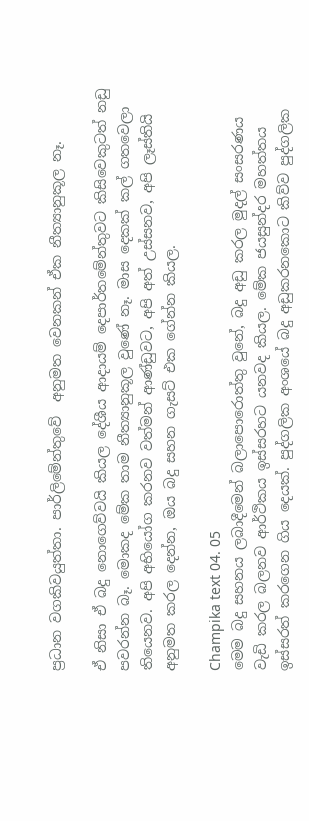ප්‍රධාන වගකිවයුත්තා. පාර්ලිමේන්තුවේ  අනුමත වෙනකන් ඒක නීත්‍යානුකූල නෑ.

ඒ නිසා ඒ බදු නොගෙව්වයි කියල දේශීය ආදායම් දෙපාර්තමේන්තුවට කිසිවෙකුටත් නඩු පවරන්න බෑ. මොකද මේක තාම නීත්‍යානුකූල වුණේ නෑ. මාස දෙකක් කල් ගතවෙලා තියෙනව. අපි අභියෝග කරනව වත්මන් ආණ්ඩුවට, අපි අත් උස්සනව, අපි ලෑස්තියි අනුමත කරල දෙන්න, ඔය බදු සහන ගැසට් එක ගේන්න කියල.

Champika text 04. 05
මෙම බදු සහනය ලබාදීමෙන් බලාපොරොත්තු වුනේ, බදු අඩු කරල මුදල් සංසරණය වැඩි කරල බලනව ආර්ථිකය ඉස්සරහට යනවද කියල. මේක ජයසුන්දර මහත්තය ඉස්සරත් කරගෙන ගිය දෙයක්. පුද්ගලික අංශයේ බදු අඩුකරනකොට කිව්ව පුද්ගලික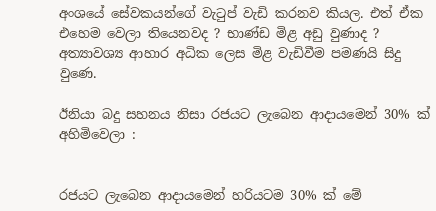අංශයේ සේවකයන්ගේ වැටුප් වැඩි කරනව කියල. එත් ඒක එහෙම වෙලා තියෙනවද ? භාණ්ඩ මිළ අඩු වුණාද ? අත්‍යාවශ්‍ය ආහාර අධික ලෙස මිළ වැඩිවීම පමණයි සිදු වුණෙ.

ඊනියා බදු සහනය නිසා රජයට ලැබෙන ආදායමෙන් 30% ක් අහිමිවෙලා :


රජයට ලැබෙන ආදායමෙන් හරියටම 30% ක් මේ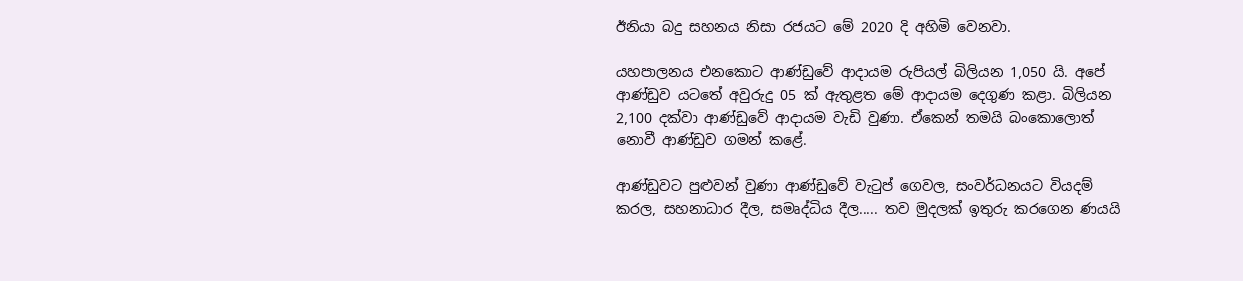ඊනියා බදු සහනය නිසා රජයට මේ 2020 දි අහිමි වෙනවා.

යහපාලනය එනකොට ආණ්ඩුවේ ආදායම රුපියල් බිලියන 1,050 යි. අපේ ආණ්ඩුව යටතේ අවුරුදු 05 ක් ඇතුළත මේ ආදායම දෙගුණ කළා. බිලියන 2,100 දක්වා ආණ්ඩුවේ ආදායම වැඩි වුණා. ඒකෙන් තමයි බංකොලොත් නොවී ආණ්ඩුව ගමන් කළේ.

ආණ්ඩුවට පුළුවන් වුණා ආණ්ඩුවේ වැටුප් ගෙවල, සංවර්ධනයට වියදම් කරල, සහනාධාර දීල, සමෘද්ධිය දීල..... තව මුදලක් ඉතුරු කරගෙන ණයයි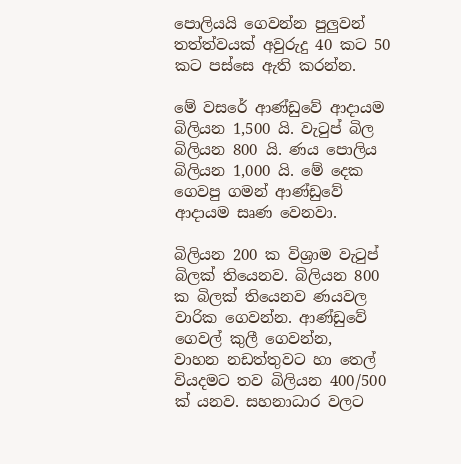පොලියයි ගෙවන්න පුලුවන් තත්ත්වයක් අවුරුදු 40 කට 50 කට පස්සෙ ඇති කරන්න.

මේ වසරේ ආණ්ඩුවේ ආදායම බිලියන 1,500 යි. වැටුප් බිල බිලියන 800 යි. ණය පොලිය බිලියන 1,000 යි. මේ දෙක ගෙවපු ගමන් ආණ්ඩුවේ ආදායම සෘණ වෙනවා.

බිලියන 200 ක විශ්‍රාම වැටුප් බිලක් තියෙනව. බිලියන 800 ක බිලක් තියෙනව ණයවල වාරික ගෙවන්න. ආණ්ඩුවේ ගෙවල් කුලී ගෙවන්න, වාහන ‍නඩත්තුවට හා තෙල් වියදමට තව බිලියන 400/500 ක් යනව. සහනාධාර වලට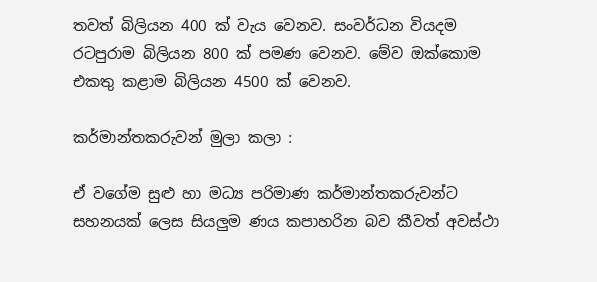තවත් බිලියන 400 ක් වැය වෙනව. සංවර්ධන වියදම රටපුරාම බිලියන 800 ක් පමණ වෙනව. මේව ඔක්කොම එකතු කළාම බිලියන 4500 ක් වෙනව.

කර්මාන්තකරුවන් මුලා කලා :

ඒ වගේම සුළු හා මධ්‍ය පරිමාණ කර්මාන්තකරුවන්ට සහනයක් ලෙස සියලුම ණය කපාහරින බව කීවත් අවස්ථා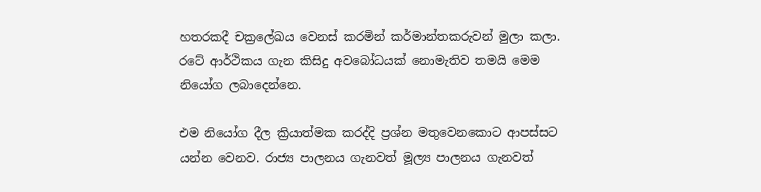හතරකදී චක්‍රලේඛය වෙනස් කරමින් කර්මාන්තකරුවන් මුලා කලා. රටේ ආර්ථිකය ගැන කිසිදු අවබෝධයක් නොමැතිව තමයි මෙම නියෝග ලබාදෙන්නෙ.

එම නියෝග දීල ක්‍රියාත්මක කරද්දි ප්‍රශ්න මතුවෙනකොට ආපස්සට යන්න වෙනව. රාජ්‍ය පාලනය ගැනවත් මූල්‍ය පාලනය ගැනවත්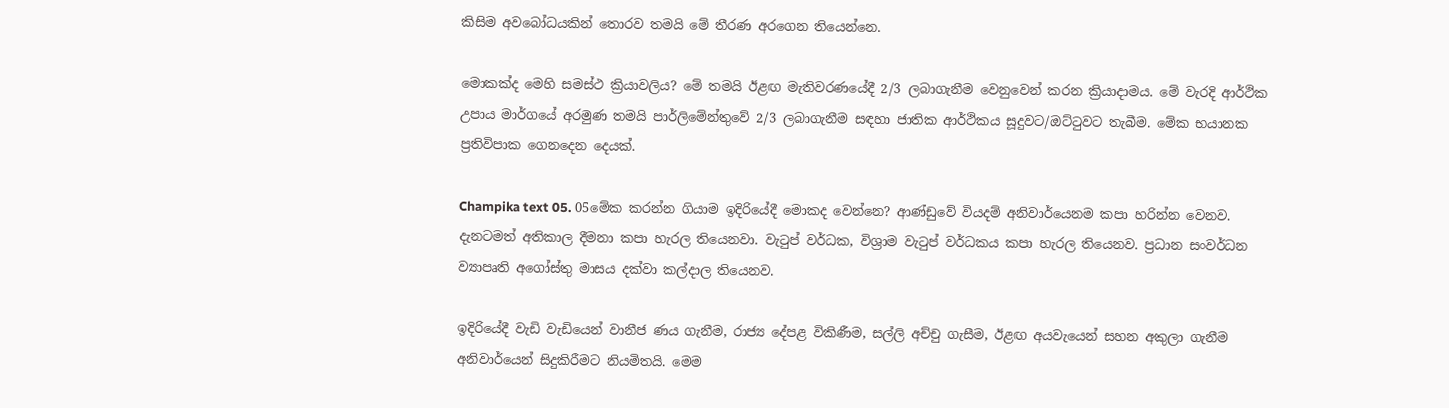කිසිම අවබෝධයකින් තොරව තමයි මේ තීරණ අරගෙන තියෙන්නෙ.

මොකක්ද මෙහි සමස්ථ ක්‍රියාවලිය? මේ තමයි ඊළඟ මැතිවරණයේදී 2/3 ලබාගැනීම වෙනුවෙන් කරන ක්‍රියාදාමය. මේ වැරදි ආර්ථික උපාය මාර්ගයේ අරමුණ තමයි පාර්ලිමේන්තුවේ 2/3 ලබාගැනීම සඳහා ජාතික ආර්ථිකය සූදුවට/ඔට්ටුවට තැබීම. මේක භයානක ප්‍රතිවිපාක ගෙනදෙන දෙයක්.

Champika text 05. 05මේක කරන්න ගියාම ඉදිරියේදී මොකද වෙන්නෙ? ආණ්ඩුවේ වියදම් අනිවාර්යෙනම කපා හරින්න වෙනව. දැනටමත් අතිකාල දීමනා කපා හැරල තියෙනවා. වැටුප් වර්ධක, විශ්‍රාම වැටුප් වර්ධකය කපා හැරල තියෙනව. ප්‍රධාන සංවර්ධන ව්‍යාපෘති අගෝස්තු මාසය දක්වා කල්දාල තියෙනව.

ඉදිරියේදී වැඩි වැඩියෙන් වානීජ ණය ගැනීම, රාජ්‍ය දේපළ විකිණීම, සල්ලි අච්චු ගැසීම, ඊළඟ අයවැයෙන් සහන අකුලා ගැනීම අනිවාර්යෙන් සිදුකිරීමට නියමිතයි. මෙම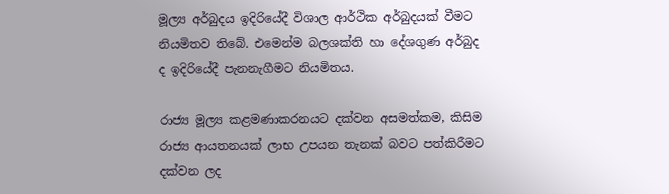මූල්‍ය අර්බුදය ඉදිරියේදී විශාල ආර්ථික අර්බුදයක් වීමට නියමිතව තිබේ. එමෙන්ම බලශක්ති හා දේශගුණ අර්බුද ද ඉදිරියේදී පැනනැගීමට නියමිතය.

රාජ්‍ය මූල්‍ය කළමණාකරනයට දක්වන අසමත්කම, කිසිම රාජ්‍ය ආයතනයක් ලාභ උපයන තැනක් බවට පත්කිරීමට දක්වන ලද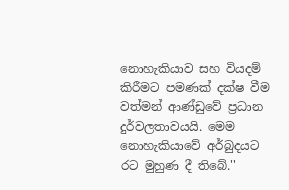නොහැකියාව සහ වියදම් කිරීමට පමණක් දක්ෂ වීම වත්මන් ආණ්ඩුවේ ප්‍රධාන දුර්වලතාවයයි. මෙම නොහැකියාවේ අර්බුදයට රට මුහුණ දී තිබේ.''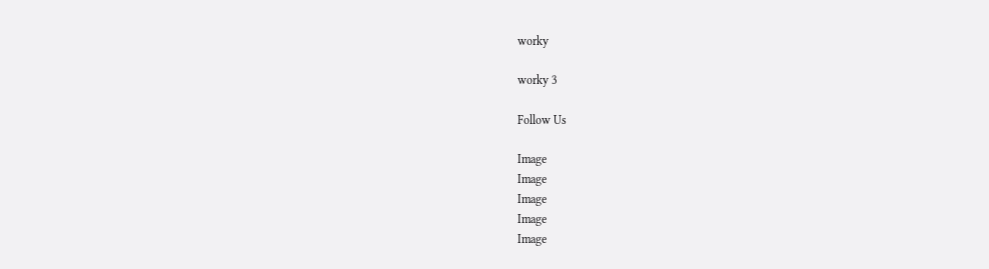worky

worky 3

Follow Us

Image
Image
Image
Image
Image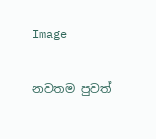Image

නවතම පුවත්